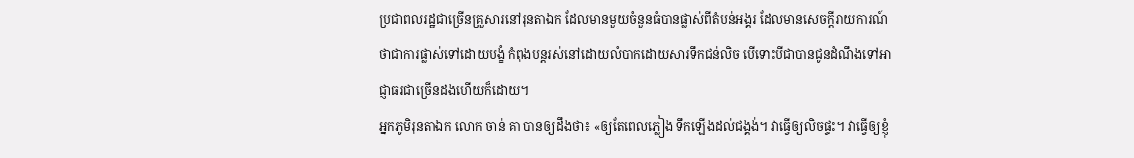ប្រជាពលរដ្ឋជាច្រើនគ្រួសារនៅរុនតាឯក ដែលមានមួយចំនួនធំបានផ្លាស់ពីតំបន់អង្គរ ដែលមានសេចក្ដីរាយការណ៍ថាជាការផ្លាស់ទៅដោយបង្ខំ កំពុងបន្តរស់នៅដោយលំបាកដោយសារទឹកជន់លិច បើទោះបីជាបានជូនដំណឹងទៅអាជ្ញាធរជាច្រើនដងហើយក៏ដោយ។
អ្នកភូមិរុនតាឯក លោក ចាន់ គា បានឲ្យដឹងថា៖ «ឲ្យតែពេលភ្លៀង ទឹកឡើងដល់ជង្គង់។ វាធ្វើឲ្យលិចផ្ទះ។ វាធ្វើឲ្យខ្ញុំ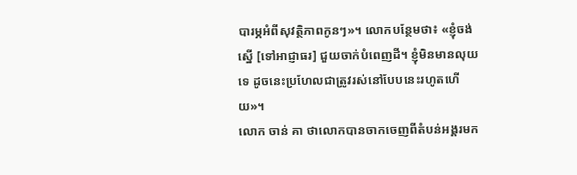បារម្ភអំពីសុវត្ថិភាពកូនៗ»។ លោកបន្ថែមថា៖ «ខ្ញុំចង់ស្នើ [ទៅអាជ្ញាធរ] ជួយចាក់បំពេញដី។ ខ្ញុំមិនមានលុយទេ ដូចនេះប្រហែលជាត្រូវរស់នៅបែបនេះរហូតហើយ»។
លោក ចាន់ គា ថាលោកបានចាកចេញពីតំបន់អង្គរមក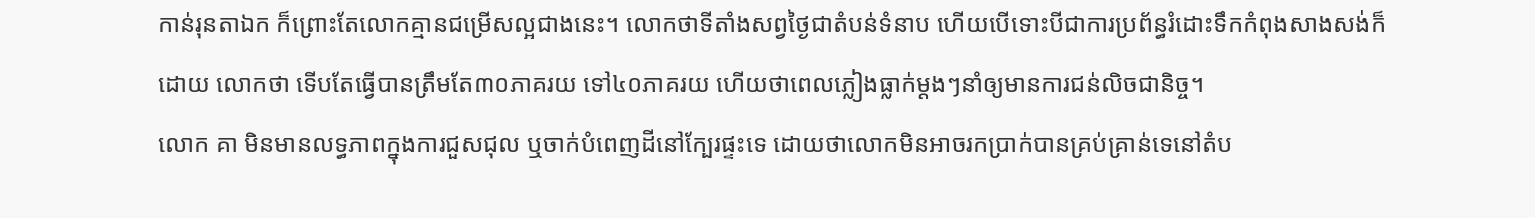កាន់រុនតាឯក ក៏ព្រោះតែលោកគ្មានជម្រើសល្អជាងនេះ។ លោកថាទីតាំងសព្វថ្ងៃជាតំបន់ទំនាប ហើយបើទោះបីជាការប្រព័ន្ធរំដោះទឹកកំពុងសាងសង់ក៏ដោយ លោកថា ទើបតែធ្វើបានត្រឹមតែ៣០ភាគរយ ទៅ៤០ភាគរយ ហើយថាពេលភ្លៀងធ្លាក់ម្ដងៗនាំឲ្យមានការជន់លិចជានិច្ច។
លោក គា មិនមានលទ្ធភាពក្នុងការជួសជុល ឬចាក់បំពេញដីនៅក្បែរផ្ទះទេ ដោយថាលោកមិនអាចរកប្រាក់បានគ្រប់គ្រាន់ទេនៅតំប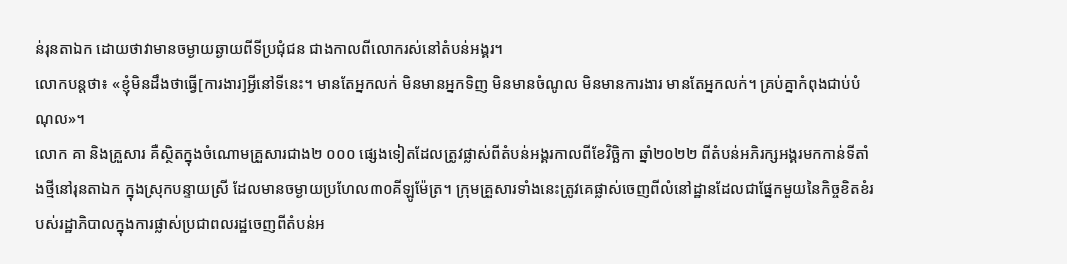ន់រុនតាឯក ដោយថាវាមានចម្ងាយឆ្ងាយពីទីប្រជុំជន ជាងកាលពីលោករស់នៅតំបន់អង្គរ។
លោកបន្តថា៖ «ខ្ញុំមិនដឹងថាធ្វើ[ការងារ]អ្វីនៅទីនេះ។ មានតែអ្នកលក់ មិនមានអ្នកទិញ មិនមានចំណូល មិនមានការងារ មានតែអ្នកលក់។ គ្រប់គ្នាកំពុងជាប់បំណុល»។
លោក គា និងគ្រួសារ គឺស្ថិតក្នុងចំណោមគ្រួសារជាង២ ០០០ ផ្សេងទៀតដែលត្រូវផ្លាស់ពីតំបន់អង្គរកាលពីខែវិច្ឆិកា ឆ្នាំ២០២២ ពីតំបន់អភិរក្សអង្គរមកកាន់ទីតាំងថ្មីនៅរុនតាឯក ក្នុងស្រុកបន្ទាយស្រី ដែលមានចម្ងាយប្រហែល៣០គីឡូម៉ែត្រ។ ក្រុមគ្រួសារទាំងនេះត្រូវគេផ្លាស់ចេញពីលំនៅដ្ឋានដែលជាផ្នែកមួយនៃកិច្ចខិតខំរបស់រដ្ឋាភិបាលក្នុងការផ្លាស់ប្រជាពលរដ្ឋចេញពីតំបន់អ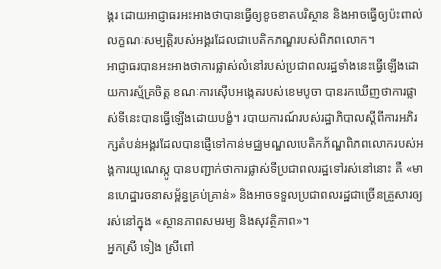ង្គរ ដោយអាជ្ញាធរអះអាងថាបានធ្វើឲ្យខូចខាតបរិស្ថាន និងអាចធ្វើឲ្យប៉ះពាល់លក្ខណៈសម្បត្តិរបស់អង្គរដែលជាបេតិកភណ្ឌរបស់ពិភពលោក។
អាជ្ញាធរបានអះអាងថាការផ្លាស់លំនៅរបស់ប្រជាពលរដ្ឋទាំងនេះធ្វើឡើងដោយការស្ម័គ្រចិត្ត ខណៈការស៊ើបអង្កេតរបស់ខេមបូចា បានរកឃើញថាការផ្លាស់ទីនេះបានធ្វើឡើងដោយបង្ខំ។ របាយការណ៍របស់រដ្ឋាភិបាលស្ដីពីការអភិរក្សតំបន់អង្គរដែលបានផ្ញើទៅកាន់មជ្ឈមណ្ឌលបេតិកភ័ណ្ឌពិភពលោករបស់អង្គការយូណេស្កូ បានបញ្ជាក់ថាការផ្លាស់ទីប្រជាពលរដ្ឋទៅរស់នៅនោះ គឺ «មានហេដ្ឋារចនាសម្ព័ន្ធគ្រប់គ្រាន់» និងអាចទទួលប្រជាពលរដ្ឋជាច្រើនគ្រួសារឲ្យរស់នៅក្នុង «ស្ថានភាពសមរម្យ និងសុវត្ថិភាព»។
អ្នកស្រី ទៀង ស្រីពៅ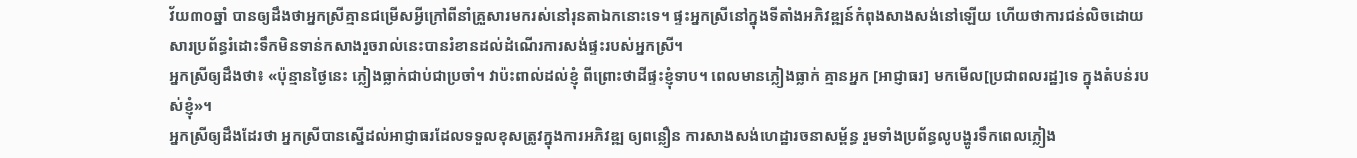វ័យ៣០ឆ្នាំ បានឲ្យដឹងថាអ្នកស្រីគ្មានជម្រើសអ្វីក្រៅពីនាំគ្រួសារមករស់នៅរុនតាឯកនោះទេ។ ផ្ទះអ្នកស្រីនៅក្នុងទីតាំងអភិវឌ្ឍន៍កំពុងសាងសង់នៅឡើយ ហើយថាការជន់លិចដោយសារប្រព័ន្ធរំដោះទឹកមិនទាន់កសាងរួចរាល់នេះបានរំខានដល់ដំណើរការសង់ផ្ទះរបស់អ្នកស្រី។
អ្នកស្រីឲ្យដឹងថា៖ «ប៉ុន្មានថ្ងៃនេះ ភ្លៀងធ្លាក់ជាប់ជាប្រចាំ។ វាប៉ះពាល់ដល់ខ្ញុំ ពីព្រោះថាដីផ្ទះខ្ញុំទាប។ ពេលមានភ្លៀងធ្លាក់ គ្មានអ្នក [អាជ្ញាធរ] មកមើល[ប្រជាពលរដ្ឋ]ទេ ក្នុងតំបន់របស់ខ្ញុំ»។
អ្នកស្រីឲ្យដឹងដែរថា អ្នកស្រីបានស្នើដល់អាជ្ញាធរដែលទទួលខុសត្រូវក្នុងការអភិវឌ្ឍ ឲ្យពន្លឿន ការសាងសង់ហេដ្ឋារចនាសម្ព័ន្ធ រួមទាំងប្រព័ន្ធលូបង្ហូរទឹកពេលភ្លៀង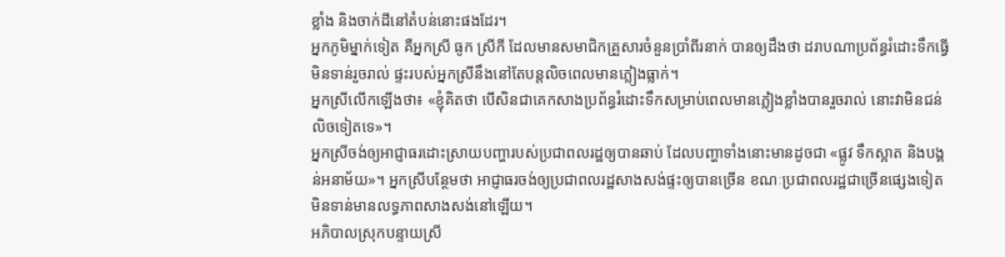ខ្លាំង និងចាក់ដីនៅតំបន់នោះផងដែរ។
អ្នកភូមិម្នាក់ទៀត គឺអ្នកស្រី ធូក ស្រីកី ដែលមានសមាជិកគ្រួសារចំនួនប្រាំពីរនាក់ បានឲ្យដឹងថា ដរាបណាប្រព័ន្ធរំដោះទឹកធ្វើមិនទាន់រួចរាល់ ផ្ទះរបស់អ្នកស្រីនឹងនៅតែបន្តលិចពេលមានភ្លៀងធ្លាក់។
អ្នកស្រីលើកឡើងថា៖ «ខ្ញុំគិតថា បើសិនជាគេកសាងប្រព័ន្ធរំដោះទឹកសម្រាប់ពេលមានភ្លៀងខ្លាំងបានរួចរាល់ នោះវាមិនជន់លិចទៀតទេ»។
អ្នកស្រីចង់ឲ្យអាជ្ញាធរដោះស្រាយបញ្ហារបស់ប្រជាពលរដ្ឋឲ្យបានឆាប់ ដែលបញ្ហាទាំងនោះមានដូចជា «ផ្លូវ ទឹកស្អាត និងបង្គន់អនាម័យ»។ អ្នកស្រីបន្ថែមថា អាជ្ញាធរចង់ឲ្យប្រជាពលរដ្ឋសាងសង់ផ្ទះឲ្យបានច្រើន ខណៈប្រជាពលរដ្ឋជាច្រើនផ្សេងទៀតមិនទាន់មានលទ្ធភាពសាងសង់នៅឡើយ។
អភិបាលស្រុកបន្ទាយស្រី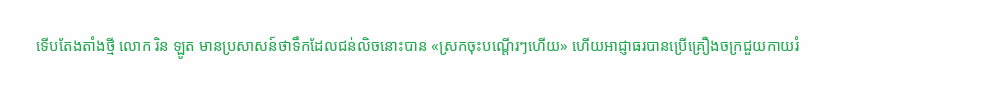ទើបតែងតាំងថ្មី លោក រិន ឡូត មានប្រសាសន៍ថាទឹកដែលជន់លិចនោះបាន «ស្រកចុះបណ្ដើរៗហើយ» ហើយអាជ្ញាធរបានប្រើគ្រឿងចក្រជួយកាយរំ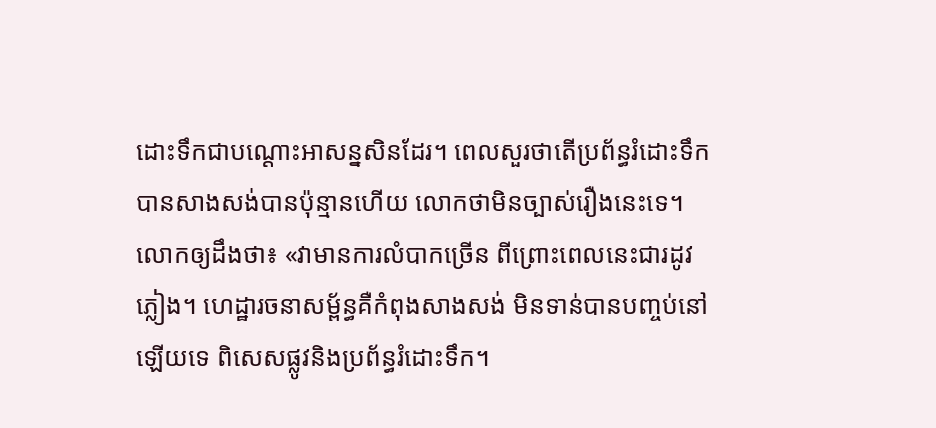ដោះទឹកជាបណ្ដោះអាសន្នសិនដែរ។ ពេលសួរថាតើប្រព័ន្ធរំដោះទឹកបានសាងសង់បានប៉ុន្មានហើយ លោកថាមិនច្បាស់រឿងនេះទេ។
លោកឲ្យដឹងថា៖ «វាមានការលំបាកច្រើន ពីព្រោះពេលនេះជារដូវភ្លៀង។ ហេដ្ឋារចនាសម្ព័ន្ធគឺកំពុងសាងសង់ មិនទាន់បានបញ្ចប់នៅឡើយទេ ពិសេសផ្លូវនិងប្រព័ន្ធរំដោះទឹក។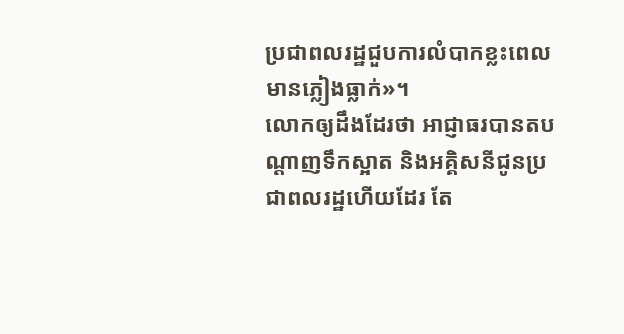ប្រជាពលរដ្ឋជួបការលំបាកខ្លះពេលមានភ្លៀងធ្លាក់»។
លោកឲ្យដឹងដែរថា អាជ្ញាធរបានតបណ្ដាញទឹកស្អាត និងអគ្គិសនីជូនប្រជាពលរដ្ឋហើយដែរ តែ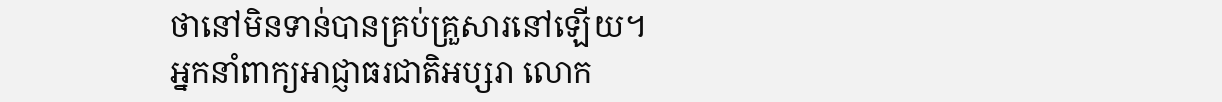ថានៅមិនទាន់បានគ្រប់គ្រួសារនៅឡើយ។
អ្នកនាំពាក្យអាជ្ញាធរជាតិអប្សរា លោក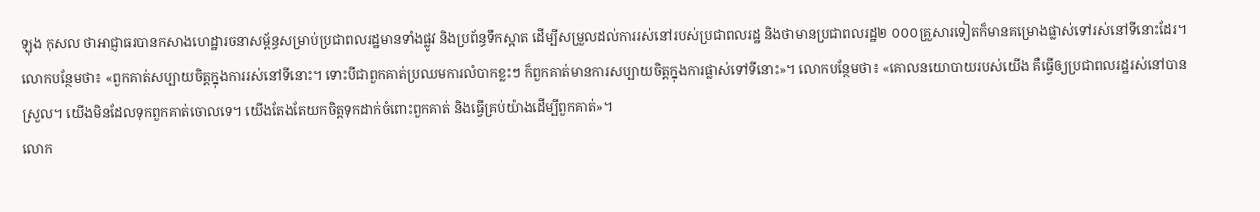ឡុង កុសល ថាអាជ្ញាធរបានកសាងហេដ្ឋារចនាសម្ព័ន្ធសម្រាប់ប្រជាពលរដ្ឋមានទាំងផ្លូវ និងប្រព័ន្ធទឹកស្អាត ដើម្បីសម្រួលដល់ការរស់នៅរបស់ប្រជាពលរដ្ឋ និងថាមានប្រជាពលរដ្ឋ២ ០០០គ្រួសារទៀតក៏មានគម្រោងផ្លាស់ទៅរស់នៅទីនោះដែរ។
លោកបន្ថែមថា៖ «ពួកគាត់សប្បាយចិត្តក្នុងការរស់នៅទីនោះ។ ទោះបីជាពួកគាត់ប្រឈមការលំបាកខ្លះៗ ក៏ពួកគាត់មានការសប្បាយចិត្តក្នុងការផ្លាស់ទៅទីនោះ»។ លោកបន្ថែមថា៖ «គោលនយោបាយរបស់យើង គឺធ្វើឲ្យប្រជាពលរដ្ឋរស់នៅបានស្រួល។ យើងមិនដែលទុកពួកគាត់ចោលទេ។ យើងតែងតែយកចិត្តទុកដាក់ចំពោះពួកគាត់ និងធ្វើគ្រប់យ៉ាងដើម្បីពួកគាត់»។
លោក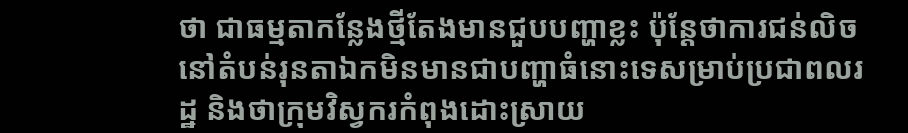ថា ជាធម្មតាកន្លែងថ្មីតែងមានជួបបញ្ហាខ្លះ ប៉ុន្តែថាការជន់លិចនៅតំបន់រុនតាឯកមិនមានជាបញ្ហាធំនោះទេសម្រាប់ប្រជាពលរដ្ឋ និងថាក្រុមវិស្វករកំពុងដោះស្រាយ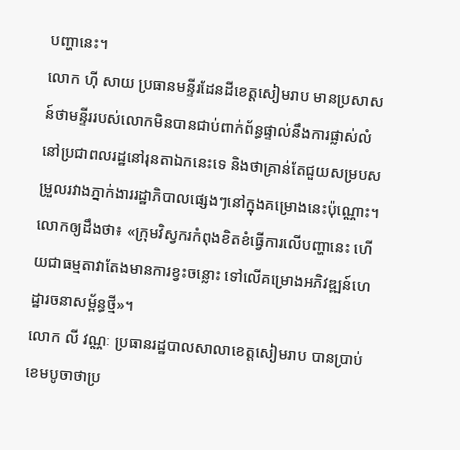បញ្ហានេះ។
លោក ហ៊ី សាយ ប្រធានមន្ទីរដែនដីខេត្តសៀមរាប មានប្រសាសន៍ថាមន្ទីររបស់លោកមិនបានជាប់ពាក់ព័ន្ធផ្ទាល់នឹងការផ្លាស់លំនៅប្រជាពលរដ្ឋនៅរុនតាឯកនេះទេ និងថាគ្រាន់តែជួយសម្របសម្រួលរវាងភ្នាក់ងាររដ្ឋាភិបាលផ្សេងៗនៅក្នុងគម្រោងនេះប៉ុណ្ណោះ។
លោកឲ្យដឹងថា៖ «ក្រុមវិស្វករកំពុងខិតខំធ្វើការលើបញ្ហានេះ ហើយជាធម្មតាវាតែងមានការខ្វះចន្លោះ ទៅលើគម្រោងអភិវឌ្ឍន៍ហេដ្ឋារចនាសម្ព័ន្ធថ្មី»។
លោក លី វណ្ណៈ ប្រធានរដ្ឋបាលសាលាខេត្តសៀមរាប បានប្រាប់ខេមបូចាថាប្រ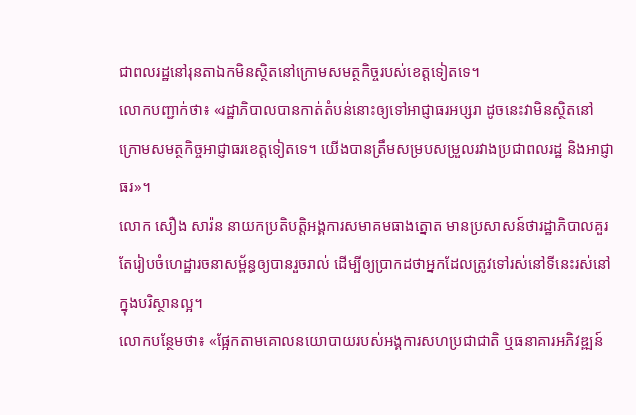ជាពលរដ្ឋនៅរុនតាឯកមិនស្ថិតនៅក្រោមសមត្ថកិច្ចរបស់ខេត្តទៀតទេ។
លោកបញ្ជាក់ថា៖ «រដ្ឋាភិបាលបានកាត់តំបន់នោះឲ្យទៅអាជ្ញាធរអប្សរា ដូចនេះវាមិនស្ថិតនៅក្រោមសមត្ថកិច្ចអាជ្ញាធរខេត្តទៀតទេ។ យើងបានត្រឹមសម្របសម្រួលរវាងប្រជាពលរដ្ឋ និងអាជ្ញាធរ»។
លោក សឿង សារ៉ន នាយកប្រតិបត្តិអង្គការសមាគមធាងត្នោត មានប្រសាសន៍ថារដ្ឋាភិបាលគួរតែរៀបចំហេដ្ឋារចនាសម្ព័ន្ធឲ្យបានរួចរាល់ ដើម្បីឲ្យប្រាកដថាអ្នកដែលត្រូវទៅរស់នៅទីនេះរស់នៅក្នុងបរិស្ថានល្អ។
លោកបន្ថែមថា៖ «ផ្អែកតាមគោលនយោបាយរបស់អង្គការសហប្រជាជាតិ ឬធនាគារអភិវឌ្ឍន៍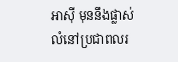អាស៊ី មុននឹងផ្លាស់លំនៅប្រជាពលរ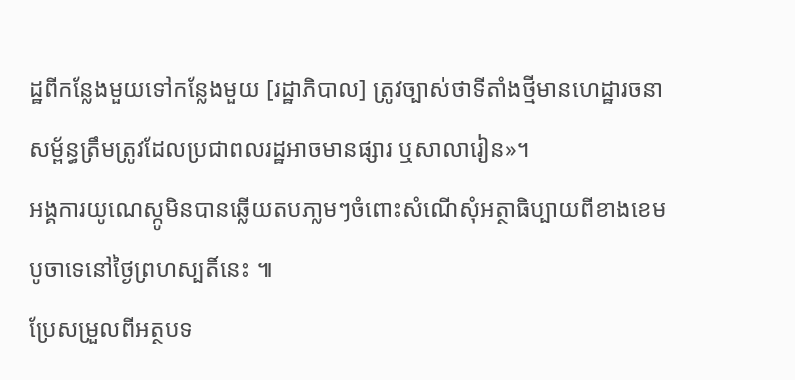ដ្ឋពីកន្លែងមួយទៅកន្លែងមួយ [រដ្ឋាភិបាល] ត្រូវច្បាស់ថាទីតាំងថ្មីមានហេដ្ឋារចនាសម្ព័ន្ធត្រឹមត្រូវដែលប្រជាពលរដ្ឋអាចមានផ្សារ ឬសាលារៀន»។
អង្គការយូណេស្កូមិនបានឆ្លើយតបភា្លមៗចំពោះសំណើសុំអត្ថាធិប្បាយពីខាងខេមបូចាទេនៅថ្ងៃព្រហស្បតិ៍នេះ ៕
ប្រែសម្រួលពីអត្ថបទ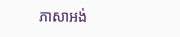ភាសាអង់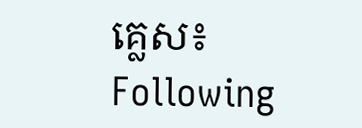គ្លេស៖ Following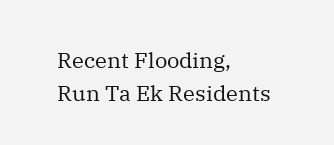Recent Flooding, Run Ta Ek Residents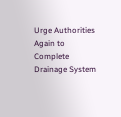Urge Authorities Again to Complete Drainage System